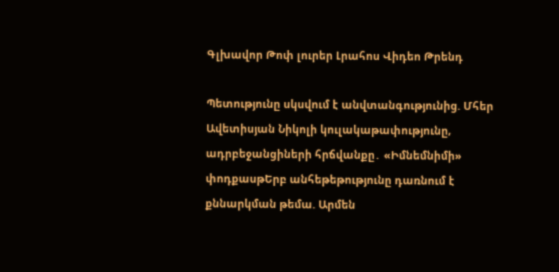Գլխավոր Թոփ լուրեր Լրահոս Վիդեո Թրենդ

Պետությունը սկսվում է անվտանգությունից. Մհեր Ավետիսյան Նիկոլի կուլակաթափությունը, ադրբեջանցիների հրճվանքը․ «Իմնեմնիմի» փոդքասթԵրբ անհեթեթությունը դառնում է քննարկման թեմա. Արմեն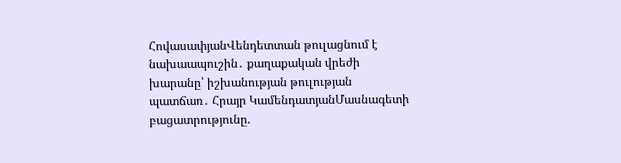ՀովասափյանՎենդետտան թուլացնում է նախաապուշին․ քաղաքական վրեժի խարանը՝ իշխանության թուլության պատճառ․ Հրայր ԿամենդատյանՄասնագետի բացատրությունը.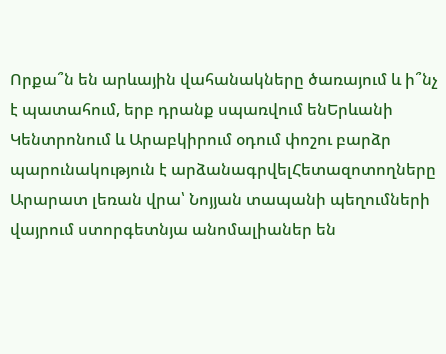Որքա՞ն են արևային վահանակները ծառայում և ի՞նչ է պատահում, երբ դրանք սպառվում ենԵրևանի Կենտրոնում և Արաբկիրում օդում փոշու բարձր պարունակություն է արձանագրվելՀետազոտողները Արարատ լեռան վրա՝ Նոյյան տապանի պեղումների վայրում ստորգետնյա անոմալիաներ են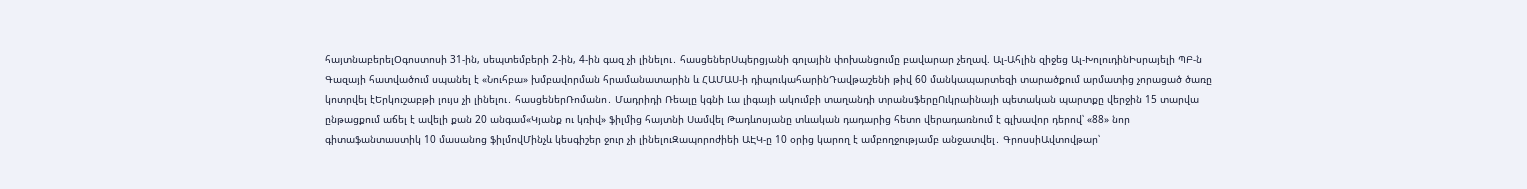հայտնաբերելՕգոստոսի 31-ին, սեպտեմբերի 2-ին, 4-ին գազ չի լինելու․ հասցեներՍպերցյանի գոլային փոխանցումը բավարար չեղավ. Ալ-Ահլին զիջեց Ալ-ԽոլուդինԻսրայելի ՊԲ-ն Գազայի հատվածում սպանել է «Նուհբա» խմբավորման հրամանատարին և ՀԱՄԱՍ-ի դիպուկահարինԴավթաշենի թիվ 60 մանկապարտեզի տարածքում արմատից չորացած ծառը կոտրվել էԵրկուշաբթի լույս չի լինելու․ հասցեներՌոմանո․ Մադրիդի Ռեալը կգնի Լա լիգայի ակումբի տաղանդի տրանսֆերըՈւկրաինայի պետական պարտքը վերջին 15 տարվա ընթացքում աճել է ավելի քան 20 անգամ«Կյանք ու կռիվ» ֆիլմից հայտնի Սամվել Թադևոսյանը տևական դադարից հետո վերադառնում է գլխավոր դերով՝ «88» նոր գիտաֆանտաստիկ 10 մասանոց ֆիլմովՄինչև կեսգիշեր ջուր չի լինելուԶապորոժիեի ԱԷԿ-ը 10 օրից կարող է ամբողջությամբ անջատվել․ ԳրոսսիԱվտովթար՝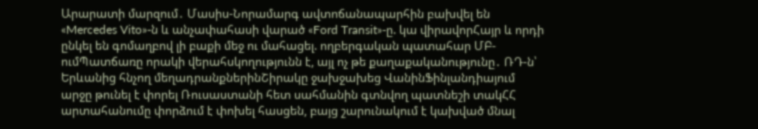Արարատի մարզում․ Մասիս-Նորամարգ ավտոճանապարհին բախվել են «Mercedes Vito»-ն և անչափահասի վարած «Ford Transit»-ը. կա վիրավորՀայր և որդի ընկել են գոմաղբով լի բաքի մեջ ու մահացել. ողբերգական պատահար ՄԲ-ումՊատճառը որակի վերահսկողությունն է, այլ ոչ թե քաղաքականությունը․ ՌԴ-ն՝ Երևանից հնչող մեղադրանքներինՇիրակը ջախջախեց ՎանինՖինլանդիայում արջը թունել է փորել Ռուսաստանի հետ սահմանին գտնվող պատնեշի տակՀՀ արտահանումը փորձում է փոխել հասցեն, բայց շարունակում է կախված մնալ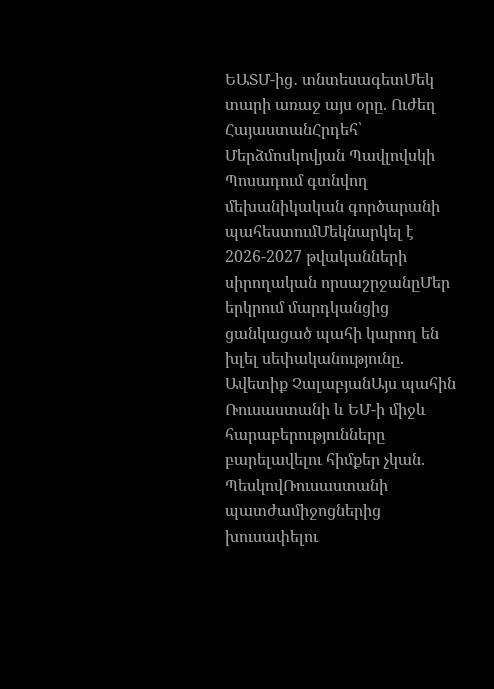ԵԱՏՄ-ից․ տնտեսագետՄեկ տարի առաջ այս օրը. Ուժեղ ՀայաստանՀրդեհ՝ Մերձմոսկովյան Պավլովսկի Պոսադում գտնվող մեխանիկական գործարանի պահեստումՄեկնարկել է 2026-2027 թվականների սիրողական որսաշրջանըՄեր երկրում մարդկանցից ցանկացած պահի կարող են խլել սեփականությունը. Ավետիք ՉալաբյանԱյս պահին Ռուսաստանի և ԵՄ-ի միջև հարաբերությունները բարելավելու հիմքեր չկան. ՊեսկովՌուսաստանի պատժամիջոցներից խուսափելու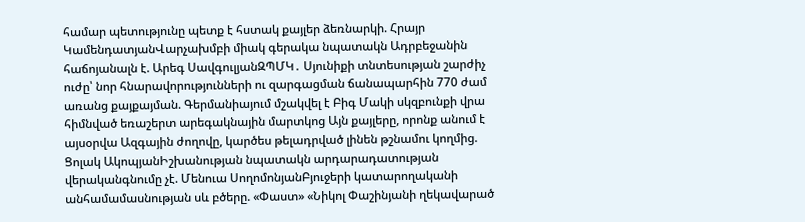համար պետությունը պետք է հստակ քայլեր ձեռնարկի. Հրայր ԿամենդատյանՎարչախմբի միակ գերակա նպատակն Ադրբեջանին հաճոյանալն է. Արեգ ՍավգուլյանԶՊՄԿ․ Սյունիքի տնտեսության շարժիչ ուժը՝ նոր հնարավորությունների ու զարգացման ճանապարհին 770 ժամ առանց քայքայման. Գերմանիայում մշակվել է Բիգ Մակի սկզբունքի վրա հիմնված եռաշերտ արեգակնային մարտկոց Այն քայլերը, որոնք անում է այսօրվա Ազգային ժողովը, կարծես թելադրված լինեն թշնամու կողմից. Ցոլակ ԱկոպյանԻշխանության նպատակն արդարադատության վերականգնումը չէ. Մենուա ՍողոմոնյանԲյուջերի կատարողականի անհամամասնության սև բծերը. «Փաստ» «Նիկոլ Փաշինյանի ղեկավարած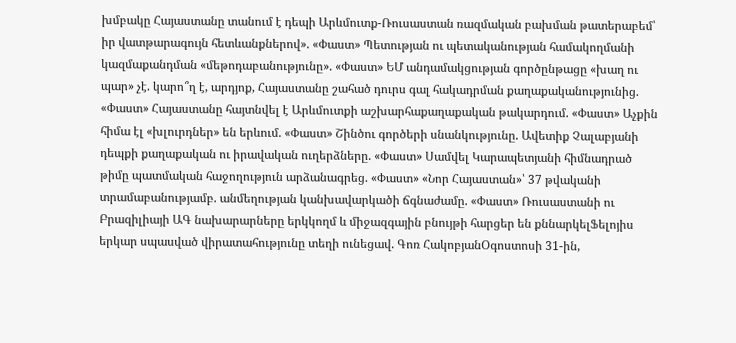խմբակը Հայաստանը տանում է դեպի Արևմուտք-Ռուսաստան ռազմական բախման թատերաբեմ՝ իր վատթարագույն հետևանքներով». «Փաստ» Պետության ու պետականության համակողմանի կազմաքանդման «մեթոդաբանությունը». «Փաստ» ԵՄ անդամակցության գործընթացը «խաղ ու պար» չէ. կարո՞ղ է, արդյոք, Հայաստանը շահած դուրս գալ հակադրման քաղաքականությունից. «Փաստ» Հայաստանը հայտնվել է Արևմուտքի աշխարհաքաղաքական թակարդում. «Փաստ» Աչքին հիմա էլ «խլուրդներ» են երևում. «Փաստ» Շինծու գործերի սնանկությունը. Ավետիք Չալաբյանի դեպքի քաղաքական ու իրավական ուղերձները. «Փաստ» Սամվել Կարապետյանի հիմնադրած թիմը պատմական հաջողություն արձանագրեց. «Փաստ» «Նոր Հայաստան»՝ 37 թվականի տրամաբանությամբ. անմեղության կանխավարկածի ճգնաժամը. «Փաստ» Ռուսաստանի ու Բրազիլիայի ԱԳ նախարարները երկկողմ և միջազգային բնույթի հարցեր են քննարկելՖելոյիս երկար սպասված վիրատահությունը տեղի ունեցավ. Գոռ ՀակոբյանՕգոստոսի 31-ին,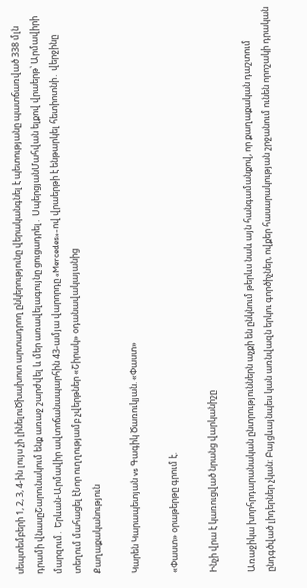սեպտեմբերի 1, 2, 3, 4-ին լույս չի լինելուԾխախոտ արտադրող ընկերությունը վերականգնել է պետությանը պատճառված 338 մլն դրամի վնասըՇարունակում ենք առաջ շարժվել և մեր առավելագույնը ցուցադրել․ ՍպերցյանՄահվան ելքով վրաերթ՝ Արմավիրի մարզում․ Երևան-Արմավիր ավտոճանապարհին 43-ամյա վարորդը «Mercedes»-ով վրաերթի է ենթարկել հետիոտնի․ վերջինը տեղում մահացել էՆոր ուղղությամբ չվերթներ «Շիրակ» օդանավակայանից
Քաղաքականություն

Կարեն Կարապետյան vs Գագիկ Ծառուկյան. «Փաստ»

«Փաստ» օրաթերթը գրում է.

Ինչի վրա է կառուցված նրանց վարկանիշը

Առաջիկա խորհրդարանական ընտրություններն աչքի են ընկնում թերևս նաև այն հանգամանքով, որ քաղաքական դաշտում ընդգծված լիդերներ չկան: Բայցևայնպես կան առնվազն երկու գործիչներ, ովքեր հասարակության շրջանում ունեն որոշակի դրական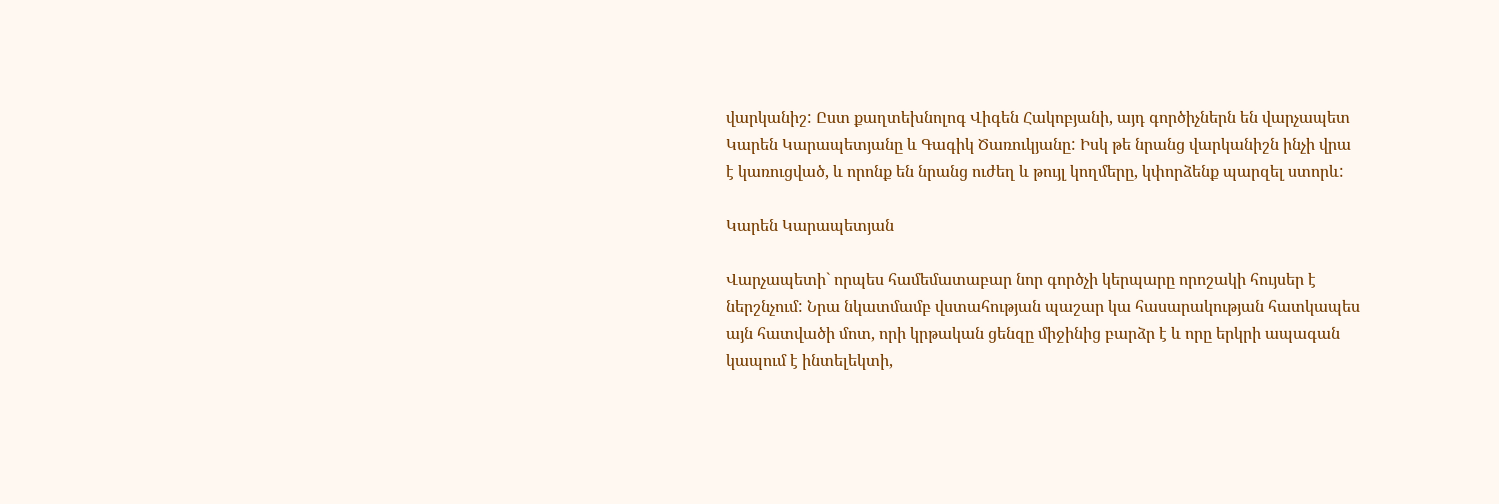վարկանիշ: Ըստ քաղտեխնոլոգ Վիգեն Հակոբյանի, այդ գործիչներն են վարչապետ Կարեն Կարապետյանը և Գագիկ Ծառուկյանը: Իսկ թե նրանց վարկանիշն ինչի վրա է կառուցված, և որոնք են նրանց ուժեղ և թույլ կողմերը, կփորձենք պարզել ստորև:

Կարեն Կարապետյան

Վարչապետի` որպես համեմատաբար նոր գործչի կերպարը որոշակի հույսեր է ներշնչում: Նրա նկատմամբ վստահության պաշար կա հասարակության հատկապես այն հատվածի մոտ, որի կրթական ցենզը միջինից բարձր է և որը երկրի ապագան կապում է ինտելեկտի,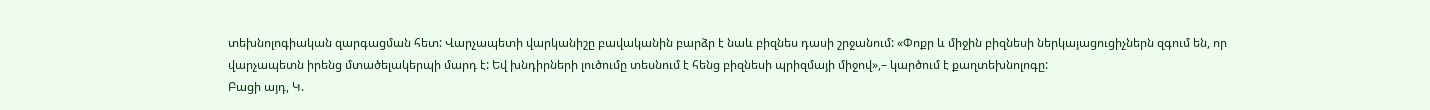տեխնոլոգիական զարգացման հետ: Վարչապետի վարկանիշը բավականին բարձր է նաև բիզնես դասի շրջանում: «Փոքր և միջին բիզնեսի ներկայացուցիչներն զգում են, որ վարչապետն իրենց մտածելակերպի մարդ է: Եվ խնդիրների լուծումը տեսնում է հենց բիզնեսի պրիզմայի միջով»,– կարծում է քաղտեխնոլոգը:
Բացի այդ, Կ.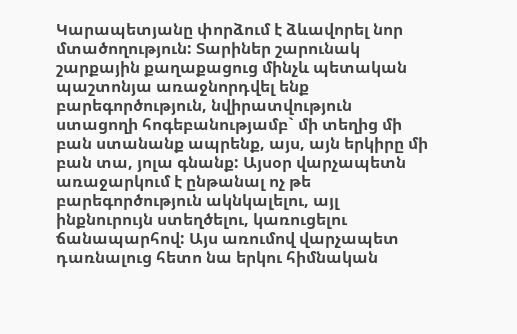Կարապետյանը փորձում է ձևավորել նոր մտածողություն: Տարիներ շարունակ շարքային քաղաքացուց մինչև պետական պաշտոնյա առաջնորդվել ենք բարեգործություն, նվիրատվություն ստացողի հոգեբանությամբ` մի տեղից մի բան ստանանք ապրենք, այս, այն երկիրը մի բան տա, յոլա գնանք: Այսօր վարչապետն առաջարկում է ընթանալ ոչ թե բարեգործություն ակնկալելու, այլ ինքնուրույն ստեղծելու, կառուցելու ճանապարհով: Այս առումով վարչապետ դառնալուց հետո նա երկու հիմնական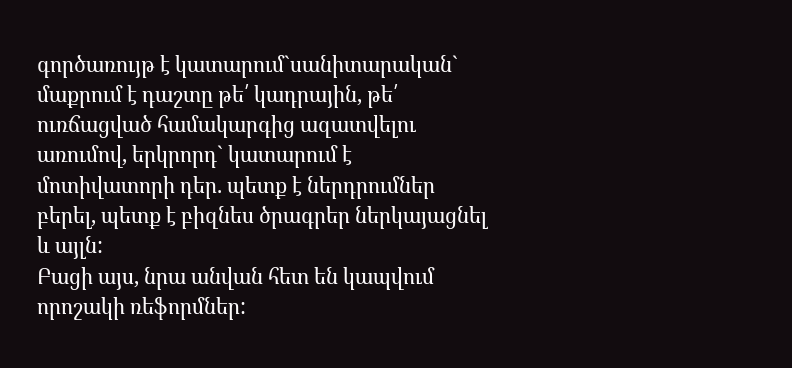գործառույթ է կատարում`սանիտարական` մաքրում է դաշտը թե՛ կադրային, թե՛ ուռճացված համակարգից ազատվելու առումով, երկրորդ` կատարում է մոտիվատորի դեր. պետք է ներդրումներ բերել, պետք է բիզնես ծրագրեր ներկայացնել և այլն:
Բացի այս, նրա անվան հետ են կապվում որոշակի ռեֆորմներ: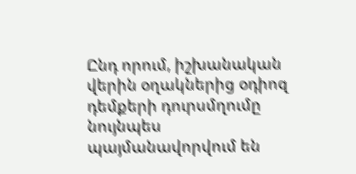Ընդ որում, իշխանական վերին օղակներից օդիոզ դեմքերի դուրսմղումը նույնպես պայմանավորվում են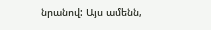նրանով: Այս ամենն,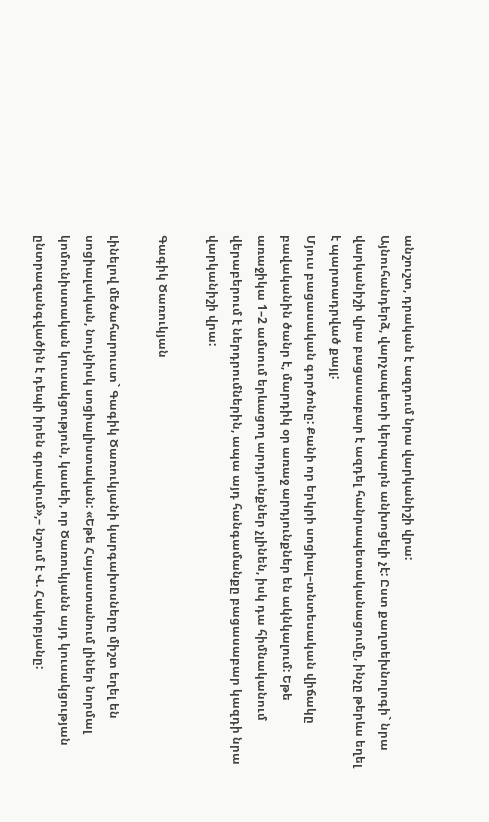անշուշտ, դրական է ազդում նրա վարկանիշի վրա:
Այնուհանդերձ, վարչապետի կերպարն անխոցելի չէ: Ըստ քաղտեխնոլոգի` նրա վարկանիշի վրա բացասաբար է ազդել հանրապետականացումը, ինչը թերևս եղել է պարտադրված քայլ:
Մյուս բացասական գործոնը: Քանի որ երկրի սոցիալ–տնտեսական վիճակը բավականին ծանր է, մարդիկ օր առաջ արդյունքներ են ակնկալում: Եթե առաջիկա 1–2 ամսում երևացող արդյունքներ չլինեն, իսկ դա հիմնականում վերաբերում է ներդրումներին, ապա այդ հանգամանքը բացասաբար կազդի նրա վարկանիշի վրա:

Գագիկ Ծառուկյան

Լինելով մեծահարուստ` Գագիկ Ծառուկյանի կարգախոսները միշտ եղել են սոցիալական, նույնիսկ սոցիալիստական: «Եթե Հայաստանում լիներ նորմալ կոմունիստական կուսակցություն, կասեի, որ Ծառուկյանն այդ կուսակցության ընտրազանգվածին է դեպի իրեն գրավում»,– նշում է Վ. Հակոբյանը: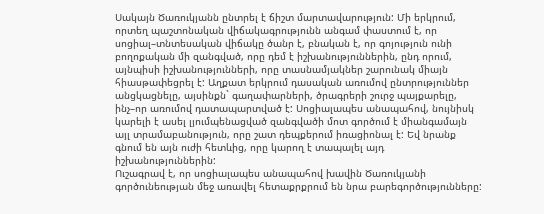Սակայն Ծառուկյանն ընտրել է ճիշտ մարտավարություն: Մի երկրում, որտեղ պաշտոնական վիճակագրությունն անգամ փաստում է, որ սոցիալ–տնտեսական վիճակը ծանր է, բնական է, որ գոյություն ունի բողոքական մի զանգված, որը դեմ է իշխանություններին, ընդ որում, այնպիսի իշխանությունների, որը տասնամյակներ շարունակ միայն հիասթափեցրել է: Աղքատ երկրում դասական առումով ընտրություններ անցկացնելը, այսինքն` գաղափարների, ծրագրերի շուրջ պայքարելը, ինչ–որ առումով դատապարտված է: Սոցիալապես անապահով, նույնիսկ կարելի է ասել լյումպենացված զանգվածի մոտ գործում է միանգամայն այլ տրամաբանություն, որը շատ դեպքերում իռացիոնալ է: Եվ նրանք գնում են այն ուժի հետևից, որը կարող է տապալել այդ իշխանություններին:
Ուշագրավ է, որ սոցիալապես անապահով խավին Ծառուկյանի գործունեության մեջ առավել հետաքրքրում են նրա բարեգործությունները: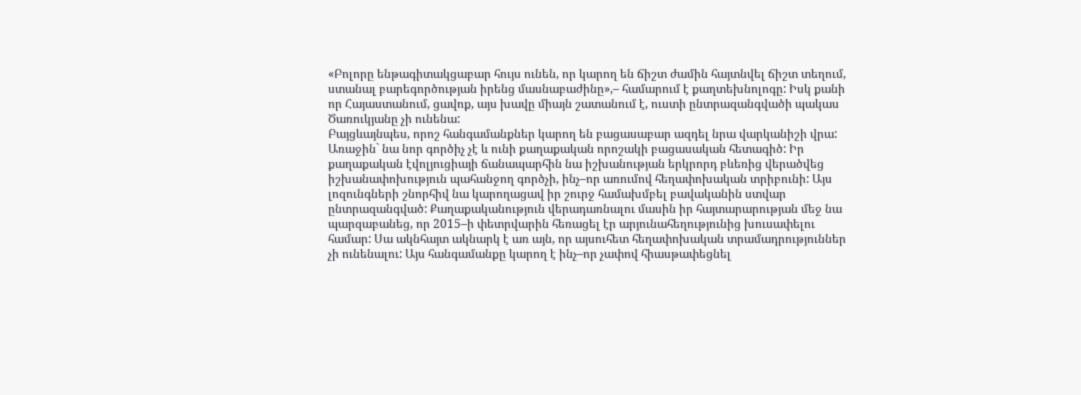«Բոլորը ենթագիտակցաբար հույս ունեն, որ կարող են ճիշտ ժամին հայտնվել ճիշտ տեղում, ստանալ բարեգործության իրենց մասնաբաժինը»,– համարում է քաղտեխնոլոգը: Իսկ քանի որ Հայաստանում, ցավոք, այս խավը միայն շատանում է, ուստի ընտրազանգվածի պակաս Ծառուկյանը չի ունենա:
Բայցևայնպես, որոշ հանգամանքներ կարող են բացասաբար ազդել նրա վարկանիշի վրա: Առաջին` նա նոր գործիչ չէ և ունի քաղաքական որոշակի բացասական հետագիծ: Իր քաղաքական էվոլյուցիայի ճանապարհին նա իշխանության երկրորդ բևեռից վերածվեց իշխանափոխություն պահանջող գործչի, ինչ–որ առումով հեղափոխական տրիբունի: Այս լոզունգների շնորհիվ նա կարողացավ իր շուրջ համախմբել բավականին ստվար ընտրազանգված: Քաղաքականություն վերադառնալու մասին իր հայտարարության մեջ նա պարզաբանեց, որ 2015–ի փետրվարին հեռացել էր արյունահեղությունից խուսափելու համար: Սա ակնհայտ ակնարկ է առ այն, որ այսուհետ հեղափոխական տրամադրություններ չի ունենալու: Այս հանգամանքը կարող է ինչ–որ չափով հիասթափեցնել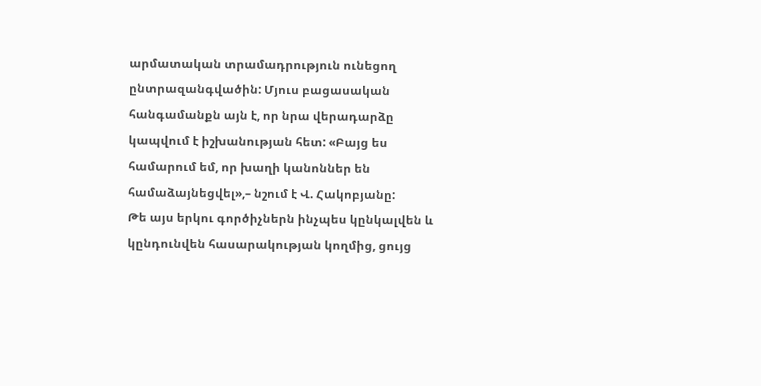արմատական տրամադրություն ունեցող ընտրազանգվածին: Մյուս բացասական հանգամանքն այն է, որ նրա վերադարձը կապվում է իշխանության հետ: «Բայց ես համարում եմ, որ խաղի կանոններ են համաձայնեցվել»,– նշում է Վ. Հակոբյանը:
Թե այս երկու գործիչներն ինչպես կընկալվեն և կընդունվեն հասարակության կողմից, ցույց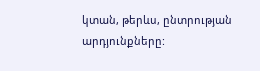կտան, թերևս, ընտրության արդյունքները: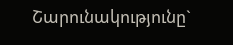Շարունակությունը`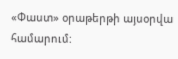«Փաստ» օրաթերթի այսօրվա համարում: